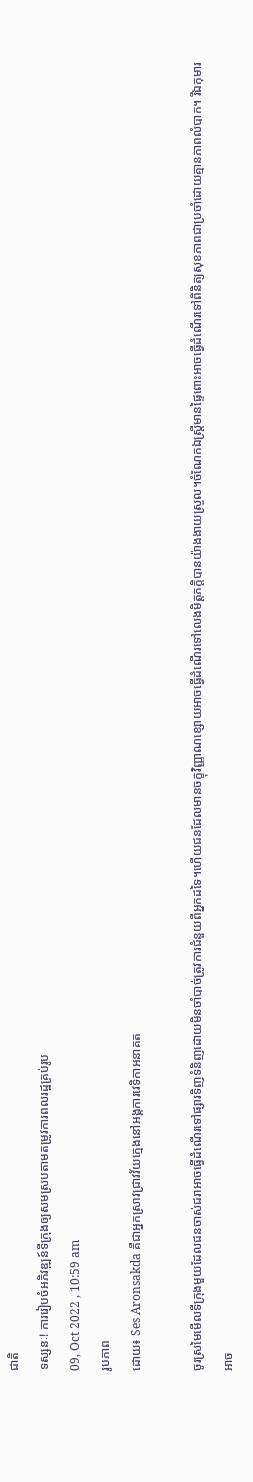ជាតិ
ទស្សនៈ! ការរៀបចំអភិវឌ្ឍន៍ទីក្រុងឲ្យសមស្របតាមតម្រូវការពលរដ្ឋគ្រប់រូប
09, Oct 2022 , 10:59 am
រូបភាព
ដោយ៖ Ses Aronsakda គឺជាអ្នកស្រាវជ្រាវវ័យក្មេងនៅអង្គការវេទិកាអនាគត

ចូរស្រមៃមើលទីក្រុងមួយដែលជនចាស់ជរាអាចធ្វើដំណើរទៅផ្សារទិញទំនិញដោយមិនចាំបាច់ត្រូវការជំនួយពីអ្នកដទៃ។ហើយជនដែលមានចក្ខុវិញ្ញាណខ្សោយអាចធ្វើដំណើរទៅលេងមិត្តភក្តិបានយ៉ាងងាយស្រួល។ចំណែកឯស្ត្រីមានផ្ទៃពោះអាចធ្វើដំណើរទៅពិនិត្យសុខភាពជាប្រចាំដោយគ្មានភាពលំបាក។ រីឯកុមារអាច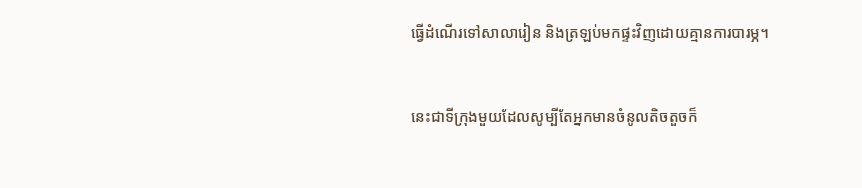ធ្វើដំណើរទៅសាលារៀន និងត្រឡប់មកផ្ទះវិញដោយគ្មានការបារម្ភ។


នេះជាទីក្រុងមួយដែលសូម្បីតែអ្នកមានចំនូលតិចតួចក៏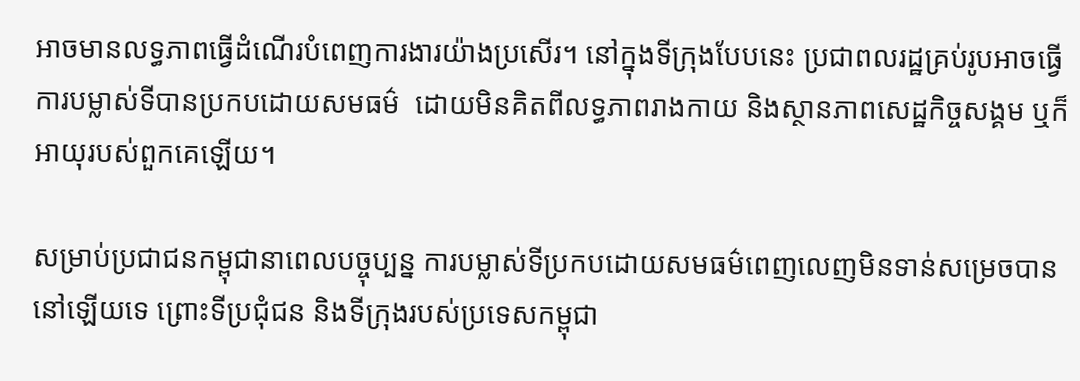អាចមានលទ្ធភាពធ្វើដំណើរបំពេញការងារយ៉ាងប្រសើរ។ នៅក្នុងទីក្រុងបែបនេះ ប្រជាពលរដ្ឋគ្រប់រូបអាចធ្វើការបម្លាស់ទីបានប្រកបដោយសមធម៌  ដោយមិនគិតពីលទ្ធភាពរាងកាយ និងស្ថានភាពសេដ្ឋកិច្ចសង្គម ឬក៏អាយុរបស់ពួកគេឡើយ។

សម្រាប់ប្រជាជនកម្ពុជានាពេលបច្ចុប្បន្ន ការបម្លាស់ទីប្រកបដោយសមធម៌ពេញលេញមិនទាន់សម្រេចបាននៅឡើយទេ ព្រោះទីប្រជុំជន និងទីក្រុងរបស់ប្រទេសកម្ពុជា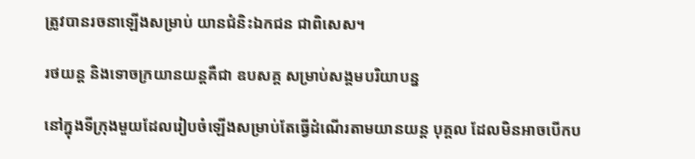ត្រូវបានរចនាឡើងសម្រាប់ យានជំនិះឯកជន ជាពិសេស។

រថយន្ត និងទោចក្រយានយន្តគឺជា ឧបសគ្គ សម្រាប់សង្គមបរិយាបន្ន

នៅក្នុងទីក្រុងមួយដែលរៀបចំឡើងសម្រាប់តែធ្វើដំណើរតាមយានយន្ត បុគ្គល ដែលមិនអាចបើកប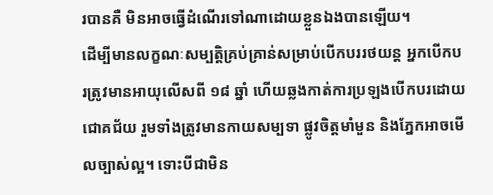របានគឺ មិនអាចធ្វើដំណើរទៅណាដោយខ្លួនឯងបានឡើយ។
ដើម្បីមានលក្ខណៈសម្បត្តិគ្រប់គ្រាន់សម្រាប់បើកបររថយន្ត អ្នកបើកបរត្រូវមានអាយុលើសពី ១៨ ឆ្នាំ ហើយឆ្លងកាត់ការប្រឡងបើកបរដោយជោគជ័យ រួមទាំងត្រូវមានកាយសម្បទា ផ្លូវចិត្តមាំមួន និងភ្នែកអាចមើលច្បាស់ល្អ។ ទោះបីជាមិន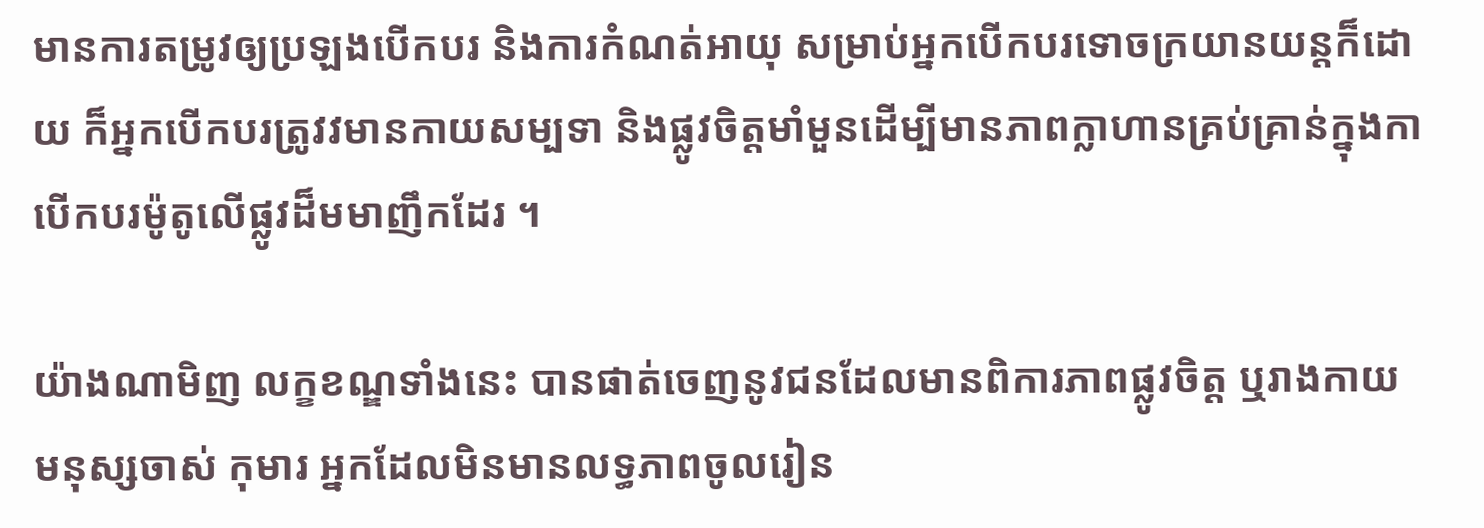មានការតម្រូវឲ្យប្រឡងបើកបរ និងការកំណត់អាយុ សម្រាប់អ្នកបើកបរទោចក្រយានយន្តក៏ដោយ ក៏អ្នកបើកបរត្រូវវមានកាយសម្បទា និងផ្លូវចិត្តមាំមួនដើម្បីមានភាពក្លាហានគ្រប់គ្រាន់ក្នុងកាបើកបរម៉ូតូលើផ្លូវដ៏មមាញឹកដែរ ។

យ៉ាងណាមិញ លក្ខខណ្ឌទាំងនេះ បានផាត់ចេញនូវជនដែលមានពិការភាពផ្លូវចិត្ត ឬរាងកាយ មនុស្សចាស់ កុមារ អ្នកដែលមិនមានលទ្ធភាពចូលរៀន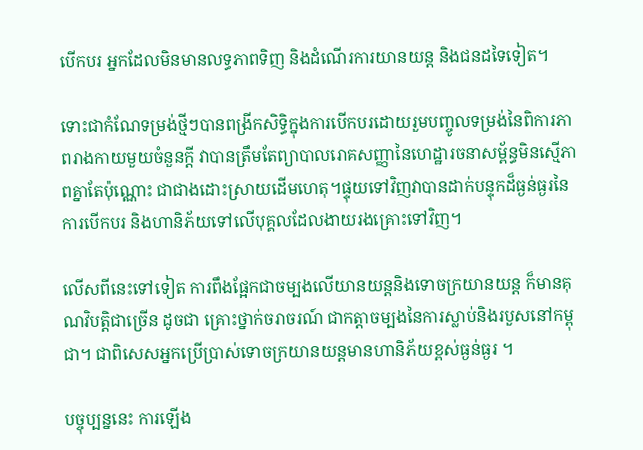បើកបរ អ្នកដែលមិនមានលទ្ធភាពទិញ និងដំណើរការយានយន្ត និងជនដទៃទៀត។

ទោះជាកំណែទម្រង់ថ្មីៗបានពង្រីកសិទ្ធិក្នុងការបើកបរដោយរួមបញ្ចូលទម្រង់នៃពិការភាពរាងកាយមួយចំនួនក្តី វាបានត្រឹមតែព្យាបាលរោគសញ្ញានៃហេដ្ឋារចនាសម្ព័ន្ធមិនស្មើភាពគ្នាតែប៉ុណ្ណោះ ជាជាងដោះស្រាយដើមហេតុ។ផ្ទុយទៅវិញវាបានដាក់បន្ទុកដ៏ធ្ងន់ធ្ងរនៃការបើកបរ និងហានិភ័យទៅលើបុគ្គលដែលងាយរងគ្រោះទៅវិញ។

លើសពីនេះទៅទៀត ការពឹងផ្អែកជាចម្បងលើយានយន្តនិងទោចក្រយានយន្ត ក៏មានគុណវិបត្តិជាច្រើន ដូចជា គ្រោះថ្នាក់ចរាចរណ៍ ជាកត្តាចម្បងនៃការស្លាប់និងរបួសនៅកម្ពុជា។ ជាពិសេសអ្នកប្រើប្រាស់ទោចក្រយានយន្តមានហានិភ័យខ្ពស់ធ្ងន់ធ្ងរ ។

បច្ចុប្បន្ននេះ ការឡើង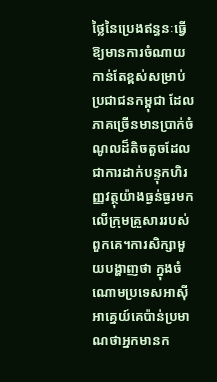ថ្លៃនៃប្រេងឥន្ធនៈធ្វើឱ្យមានការចំណាយកាន់តែខ្ពស់សម្រាប់ប្រជាជនកម្ពុជា ដែលភាគច្រើនមានប្រាក់ចំណូលដ៏តិចតួចដែលជាការដាក់បន្ទុកហិរញ្ញវត្ថុយ៉ាងធ្ងន់ធ្ងរមកលើក្រុមគ្រួសាររបស់ពួកគេ។ការសិក្សាមួយបង្ហាញថា ក្នុងចំណោមប្រទេសអាស៊ីអាគ្នេយ៍គេប៉ាន់ប្រមាណថាអ្នកមានក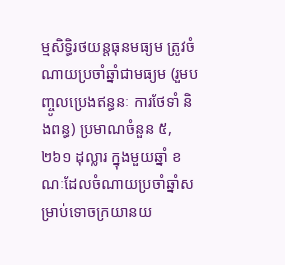ម្មសិទ្ធិរថយន្តធុនមធ្យម ត្រូវចំណាយប្រចាំឆ្នាំជាមធ្យម (រួមបញ្ចូលប្រេងឥន្ធនៈ ការថែទាំ និងពន្ធ) ប្រមាណចំនួន ៥,២៦១ ដុល្លារ ក្នុងមួយឆ្នាំ ខណៈដែលចំណាយប្រចាំឆ្នាំសម្រាប់ទោចក្រយានយ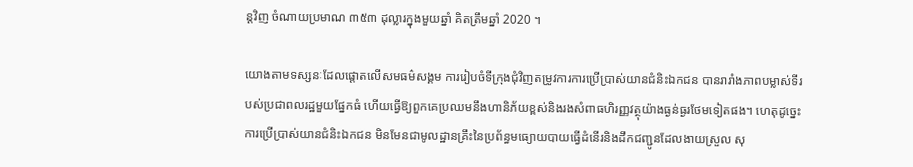ន្តវិញ ចំណាយប្រមាណ ៣៥៣ ដុល្លារក្នុងមួយឆ្នាំ គិតត្រឹមឆ្នាំ 2020 ។

យោងតាមទស្សនៈដែលផ្តោតលើសមធម៌សង្គម ការរៀបចំទីក្រុងជុំវិញតម្រូវការការប្រើប្រាស់យានជំនិះឯកជន បានរារាំងភាពបម្លាស់ទីរបស់ប្រជាពលរដ្ឋមួយផ្នែកធំ ហើយធ្វើឱ្យពួកគេប្រឈមនឹងហានិភ័យខ្ពស់និងរងសំពាធហិរញ្ញវត្ថុយ៉ាងធ្ងន់ធ្ងរថែមទៀតផង។ ហេតុដូច្នេះ ការប្រើប្រាស់យានជំនិះឯកជន មិនមែនជាមូលដ្ឋានគ្រឹះនៃប្រព័ន្ធមធ្យោយបាយធ្វើដំនើរនិងដឹកជញ្ជូនដែលងាយស្រួល សុ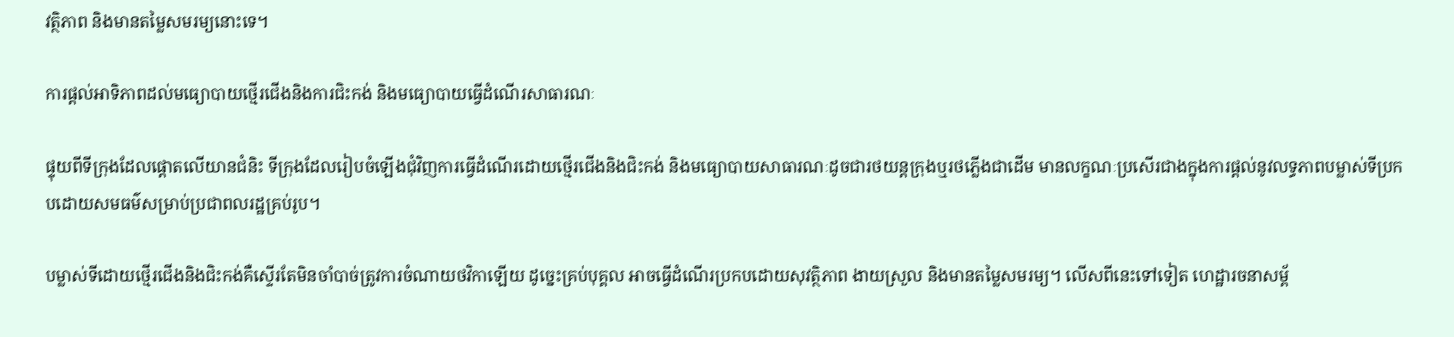វត្ថិភាព និងមានតម្លៃសមរម្យនោះទេ។

ការផ្តល់អាទិភាពដល់មធ្យោបាយថ្មើរជើងនិងការជិះកង់ និងមធ្យោបាយធ្វើដំណើរសាធារណៈ

ផ្ទុយពីទីក្រុងដែលផ្តោតលើយានជំនិះ ទីក្រុងដែលរៀបចំឡើងជុំវិញការធ្វើដំណើរដោយថ្មើរជើងនិងជិះកង់ និងមធ្យោបាយសាធារណៈដូចជារថយន្តក្រុងឬរថភ្លើងជាដើម មានលក្ខណៈប្រសើរជាងក្នុងការផ្តល់នូវលទ្ធភាពបម្លាស់ទីប្រកបដោយសមធម៌សម្រាប់ប្រជាពលរដ្ឋគ្រប់រូប។

បម្លាស់ទីដោយថ្មើរជើងនិងជិះកង់គឺស្ទើរតែមិនចាំបាច់ត្រូវការចំណាយថវិកាឡើយ ដូច្នេះគ្រប់បុគ្គល អាចធ្វើដំណើរប្រកបដោយសុវត្ថិភាព ងាយស្រួល និងមានតម្លៃសមរម្យ។ លើសពីនេះទៅទៀត ហេដ្ឋារចនាសម្ព័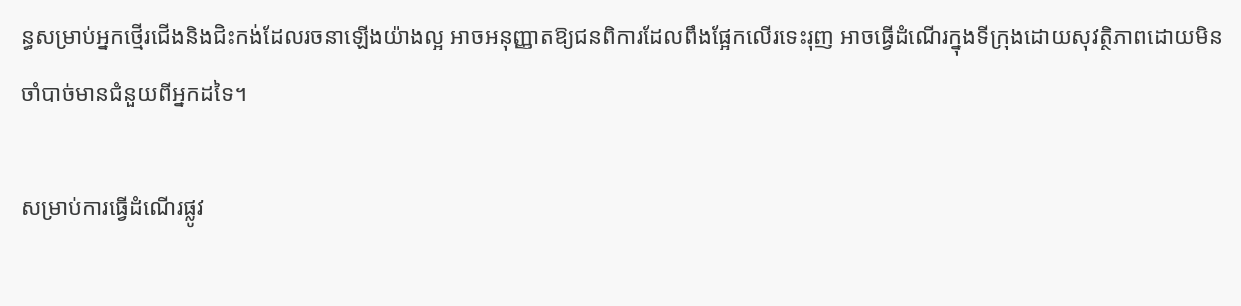ន្ធសម្រាប់អ្នកថ្មើរជើងនិងជិះកង់ដែលរចនាឡើងយ៉ាងល្អ អាចអនុញ្ញាតឱ្យជនពិការដែលពឹងផ្អែកលើរទេះរុញ អាចធ្វើដំណើរក្នុងទីក្រុងដោយសុវត្ថិភាពដោយមិនចាំបាច់មានជំនួយពីអ្នកដទៃ។

សម្រាប់ការធ្វើដំណើរផ្លូវ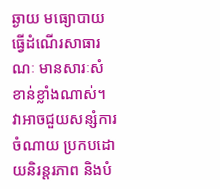ឆ្ងាយ មធ្យោបាយធ្វើដំណើរសាធារណៈ មានសារៈសំខាន់ខ្លាំងណាស់។ វាអាចជួយសន្សំការចំណាយ ប្រកបដោយនិរន្តរភាព និងបំ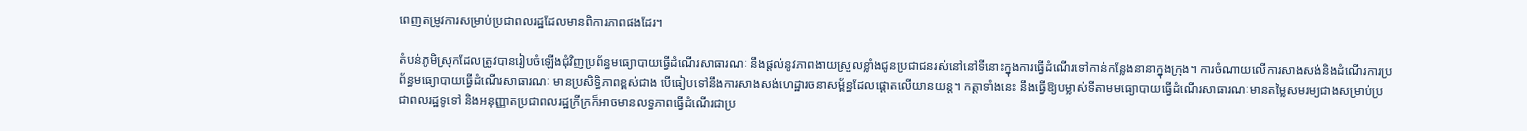ពេញតម្រូវការសម្រាប់ប្រជាពលរដ្ឋដែលមានពិការភាពផងដែរ។

តំបន់ភូមិស្រុកដែលត្រូវបានរៀបចំឡើងជុំវិញប្រព័ន្ធមធ្យោបាយធ្វើដំណើរសាធារណៈ នឹងផ្តល់នូវភាពងាយស្រួលខ្លាំងជូនប្រជាជនរស់នៅនៅទីនោះក្នុងការធ្វើដំណើរទៅកាន់កន្លែងនានាក្នុងក្រុង។ ការចំណាយលើការសាងសង់និងដំណើរការប្រព័ន្ធមធ្យោបាយធ្វើដំណើរសាធារណៈ មានប្រសិទ្ធិភាពខ្ពស់ជាង បើធៀបទៅនឹងការសាងសង់ហេដ្ឋារចនាសម្ព័ន្ធដែលផ្តោតលើយានយន្ត។ កត្តាទាំងនេះ នឹងធ្វើឱ្យបម្លាស់ទីតាមមធ្យោបាយធ្វើដំណើរសាធារណៈមានតម្លៃសមរម្យជាងសម្រាប់ប្រជាពលរដ្ឋទូទៅ និងអនុញ្ញាតប្រជាពលរដ្ឋក្រីក្រក៏អាចមានលទ្ធភាពធ្វើដំណើរជាប្រ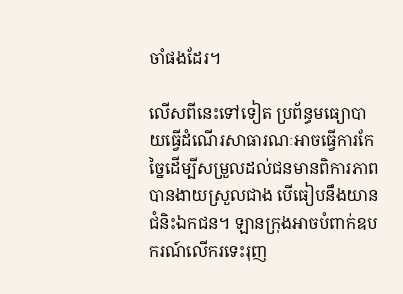ចាំផងដែរ។

លើសពីនេះទៅទៀត ប្រព័ន្ធមធ្យោបាយធ្វើដំណើរសាធារណៈអាចធ្វើការកែច្នៃដើម្បីសម្រួលដល់ជនមានពិការភាពបានងាយស្រួលជាង បើធៀបនឹងយានជំនិះឯកជន។ ឡានក្រុងអាចបំពាក់ឧបករណ៍លើករទេះរុញ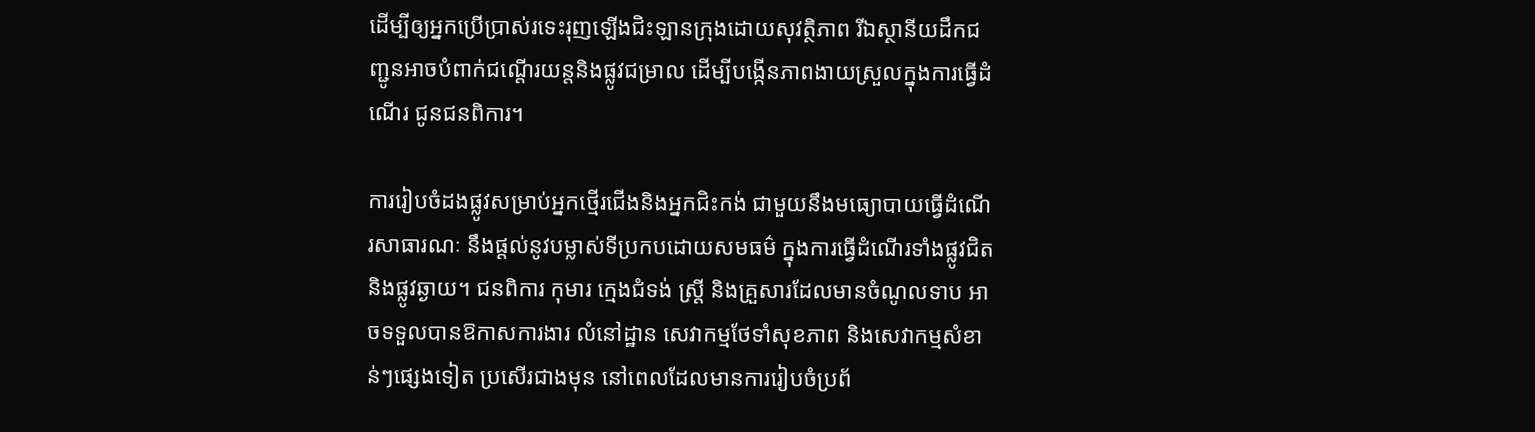ដើម្បីឲ្យអ្នកប្រើប្រាស់រទេះរុញឡើងជិះឡានក្រុងដោយសុវត្ថិភាព រីឯស្ថានីយដឹកជញ្ជូនអាចបំពាក់ជណ្តើរយន្តនិងផ្លូវជម្រាល ដើម្បីបង្កើនភាពងាយស្រួលក្នុងការធ្វើដំណើរ ជូនជនពិការ។

ការរៀបចំដងផ្លូវសម្រាប់អ្នកថ្មើរជើងនិងអ្នកជិះកង់ ជាមួយនឹងមធ្យោបាយធ្វើដំណើរសាធារណៈ នឹងផ្តល់នូវបម្លាស់ទីប្រកបដោយសមធម៌ ក្នុងការធ្វើដំណើរទាំងផ្លូវជិតនិងផ្លូវឆ្ងាយ។ ជនពិការ កុមារ ក្មេងជំទង់ ស្ត្រី និងគ្រួសារដែលមានចំណូលទាប អាចទទួលបានឱកាសការងារ លំនៅដ្ឋាន សេវាកម្មថែទាំសុខភាព និងសេវាកម្មសំខាន់ៗផ្សេងទៀត ប្រសើរជាងមុន នៅពេលដែលមានការរៀបចំប្រព័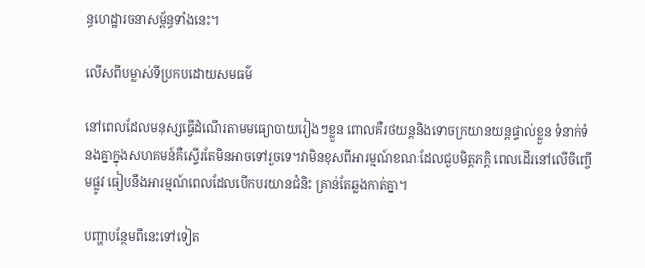ន្ធហេដ្ឋារចនាសម្ព័ន្ធទាំងនេះ។

លើសពីបម្លាស់ទីប្រកបដោយសមធម៌

នៅពេលដែលមនុស្សធ្វើដំណើរតាមមធ្យោបាយរៀងៗខ្លួន ពោលគឺរថយន្តនិងទោចក្រយានយន្តផ្ទាល់ខ្លួន ទំនាក់ទំនងគ្នាក្នុងសហគមន៍គឺស្ទើរតែមិនអាចទៅរួចទេ។វាមិនខុសពីអារម្មណ៍ខណៈដែលជួបមិត្តភក្តិ ពេលដើរនៅលើចិញ្ចើមផ្លូវ ធៀបនឹងអារម្មណ៍ពេលដែលបើកបរយានជំនិះ គ្រាន់តែឆ្លងកាត់គ្នា។

បញ្ហាបន្ថែមពីនេះទៅទៀត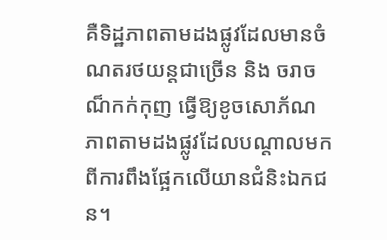គឺទិដ្ឋភាពតាមដងផ្លូវដែលមានចំណតរថយន្តជាច្រើន និង ចរាចណ៏កក់កុញ ធ្វើឱ្យខូចសោភ័ណភាពតាមដងផ្លូវដែលបណ្តាលមកពីការពឹងផ្អែកលើយានជំនិះឯកជន។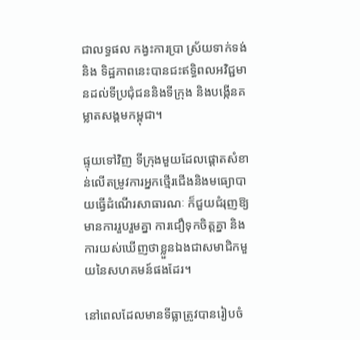ជាលទ្ធផល កង្វះការប្រា ស្រ័យទាក់ទង់ និង ទិដ្ឋភាពនេះបានជះឥទ្ធិពលអវិជ្ជមានដល់ទីប្រជុំជននិងទីក្រុង និងបង្កើនគម្លាតសង្គមកម្ពុជា។

ផ្ទុយទៅវិញ ទីក្រុងមួយដែលផ្តោតសំខាន់លើតម្រូវការអ្នកថ្មើរជើងនិងមធ្យោបាយធ្វើដំណើរសាធារណៈ ក៏ជួយជំរុញឱ្យមានការរួបរួមគ្នា ការជឿទុកចិត្តគ្នា និងការយស់ឃើញថាខ្លួនឯងជាសមាជិកមួយនៃសហគមន៍ផងដែរ។

នៅពេលដែលមានទីធ្លាត្រូវបានរៀបចំ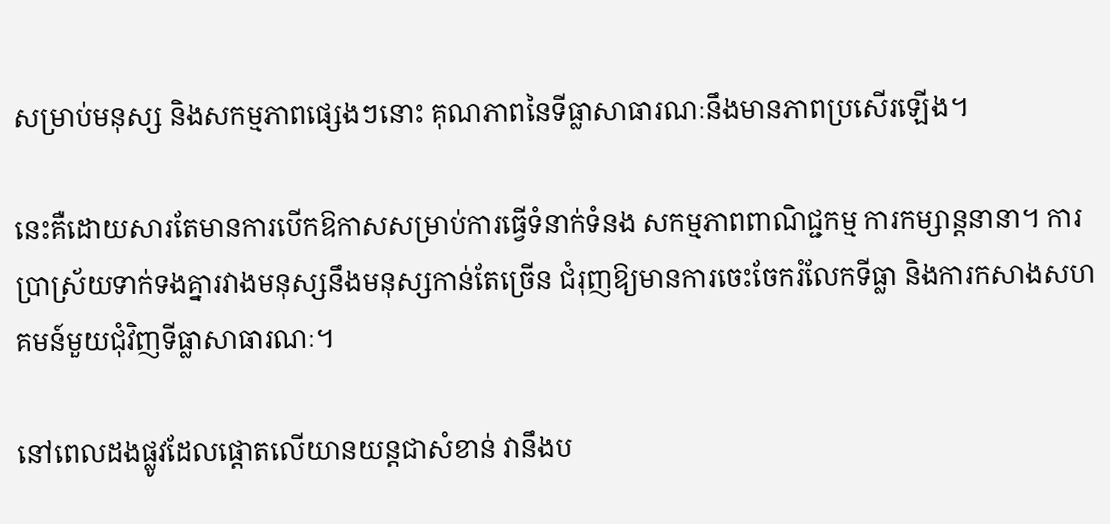សម្រាប់មនុស្ស និងសកម្មភាពផ្សេងៗនោះ គុណភាពនៃទីធ្លាសាធារណៈនឹងមានភាពប្រសើរឡើង។

នេះគឺដោយសារតែមានការបើកឱកាសសម្រាប់ការធ្វើទំនាក់ទំនង សកម្មភាពពាណិជ្ជកម្ម ការកម្សាន្តនានា។ ការប្រាស្រ័យទាក់ទងគ្នារវាងមនុស្សនឹងមនុស្សកាន់តែច្រើន ជំរុញឱ្យមានការចេះចែករំលែកទីធ្លា និងការកសាងសហគមន៍មួយជុំវិញទីធ្លាសាធារណៈ។

នៅពេលដងផ្លូវដែលផ្តោតលើយានយន្តជាសំខាន់ វានឹងប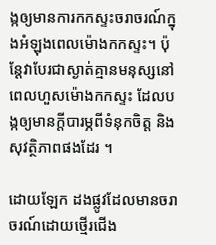ង្កឲ្យមានការកកស្ទះចរាចរណ៍ក្នុងអំឡុងពេលម៉ោងកកស្ទះ។ ប៉ុន្តែវាបែរជាស្ងាត់គ្មានមនុស្សនៅពេលហួសម៉ោងកកស្ទះ ដែលបង្កឲ្យមានក្តីបារម្ភពីទំនុកចិត្ត និងសុវត្ថិភាពផងដែរ ។

ដោយឡែក ដងផ្លូវដែលមានចរាចរណ៍ដោយថ្មើរជើង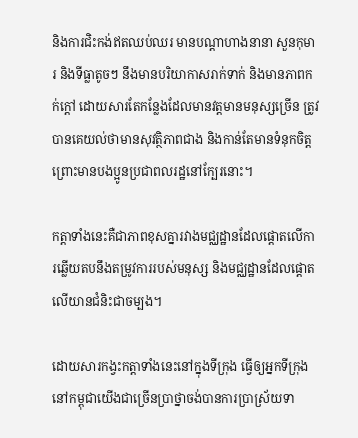និងការជិះកង់ឥតឈប់ឈរ មានបណ្តាហាងនានា សួនកុមារ និងទីធ្លាតូចៗ នឹងមានបរិយាកាសរាក់ទាក់ និងមានភាពកក់ក្តៅ ដោយសារតែកន្លែងដែលមានវត្តមានមនុស្សច្រើន ត្រូវបានគេយល់ថាមានសុវត្ថិភាពជាង និងកាន់តែមានទំនុកចិត្ត ព្រោះមានបងប្អូនប្រជាពលរដ្ឋនៅក្បែរនោះ។

កត្តាទាំងនេះគឺជាភាពខុសគ្នារវាងមជ្ឈដ្ឋានដែលផ្តោតលើការឆ្លើយតបនឹងតម្រូវការរបស់មនុស្ស និងមជ្ឈដ្ឋានដែលផ្តោតលើយានជំនិះជាចម្បង។

ដោយសារកង្វះកត្តាទាំងនេះនៅក្នុងទីក្រុង ធ្វើឲ្យអ្នកទីក្រុងនៅកម្ពុជាយើងជាច្រើនប្រាថ្នាចង់បានការប្រាស្រ័យទា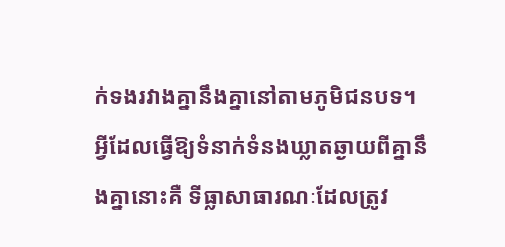ក់ទងរវាងគ្នានឹងគ្នានៅតាមភូមិជនបទ។ អ្វីដែលធ្វើឱ្យទំនាក់ទំនងឃ្លាតឆ្ងាយពីគ្នានឹងគ្នានោះគឺ ទីធ្លាសាធារណៈដែលត្រូវ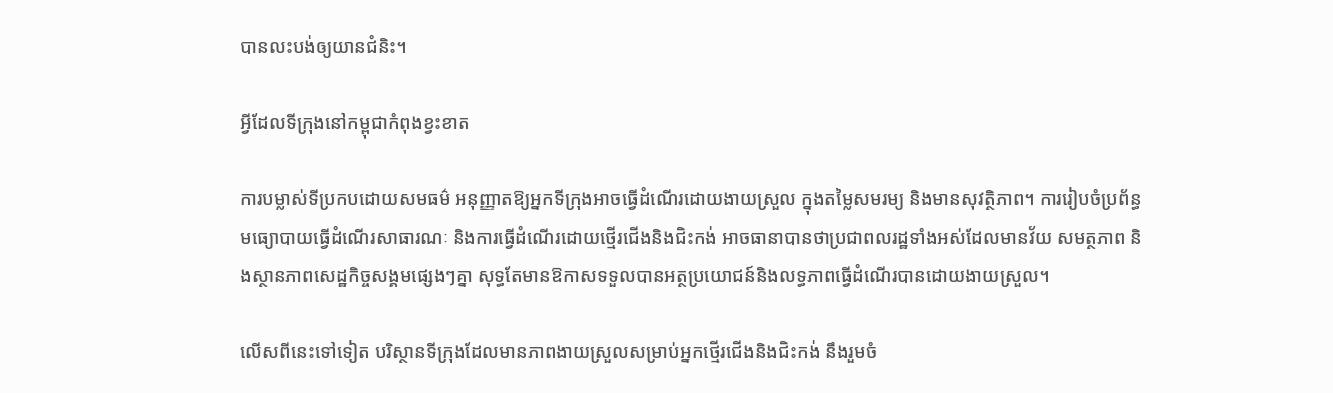បានលះបង់ឲ្យយានជំនិះ។

អ្វីដែលទីក្រុងនៅកម្ពុជាកំពុងខ្វះខាត

ការបម្លាស់ទីប្រកបដោយសមធម៌ អនុញ្ញាតឱ្យអ្នកទីក្រុងអាចធ្វើដំណើរដោយងាយស្រួល ក្នុងតម្លៃសមរម្យ និងមានសុវត្ថិភាព។ ការរៀបចំប្រព័ន្ធមធ្យោបាយធ្វើដំណើរសាធារណៈ និងការធ្វើដំណើរដោយថ្មើរជើងនិងជិះកង់ អាចធានាបានថាប្រជាពលរដ្ឋទាំងអស់ដែលមានវ័យ សមត្ថភាព និងស្ថានភាពសេដ្ឋកិច្ចសង្គមផ្សេងៗគ្នា សុទ្ធតែមានឱកាសទទួលបានអត្ថប្រយោជន៍និងលទ្ធភាពធ្វើដំណើរបានដោយងាយស្រួល។

លើសពីនេះទៅទៀត បរិស្ថានទីក្រុងដែលមានភាពងាយស្រួលសម្រាប់អ្នកថ្មើរជើងនិងជិះកង់ នឹងរួមចំ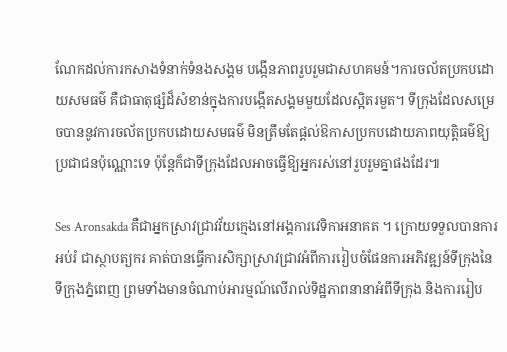ណែកដល់ការកសាងទំនាក់ទំនងសង្គម បង្កើនភាពរួបរួមជាសហគមន៍។ការចល័តប្រកបដោយសមធម៌ គឺជាធាតុផ្សំដ៏សំខាន់ក្នុងការបង្កើតសង្គមមួយដែលស្អិតរមួត។ ទីក្រុងដែលសម្រេចបាននូវការចល័តប្រកបដោយសមធម៌ មិនត្រឹមតែផ្តល់ឱកាសប្រកបដោយភាពយុត្តិធម៌ឱ្យប្រជាជនប៉ុណ្ណោះទេ ប៉ុន្តែក៏ជាទីក្រុងដែលអាចធ្វើឱ្យអ្នករស់នៅរួបរួមគ្នាផងដែរ៕

Ses Aronsakda គឺជាអ្នកស្រាវជ្រាវវ័យក្មេងនៅអង្គការវេទិកាអនាគត ។ ក្រោយទទួលបានការអប់រំ ជាស្ថាបត្យករ គាត់បានធ្វើការសិក្សាស្រាវជ្រាវអំពីការរៀបចំផែនការអភិវឌ្ឍន៍ទីក្រុងនៃទីក្រុងភ្នំពេញ ព្រមទាំងមានចំណាប់អារម្មណ៍លើរាល់ទិដ្ឋភាពនានាអំពីទីក្រុង និងការរៀប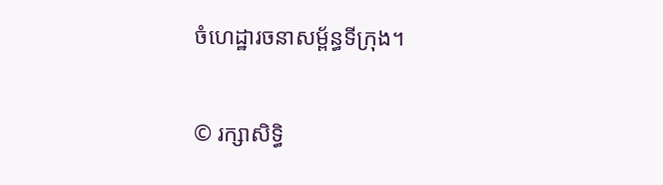ចំហេដ្ឋារចនាសម្ព័ន្ធទីក្រុង។


© រក្សាសិទ្ធិ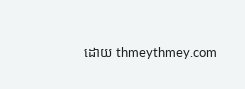ដោយ thmeythmey.com